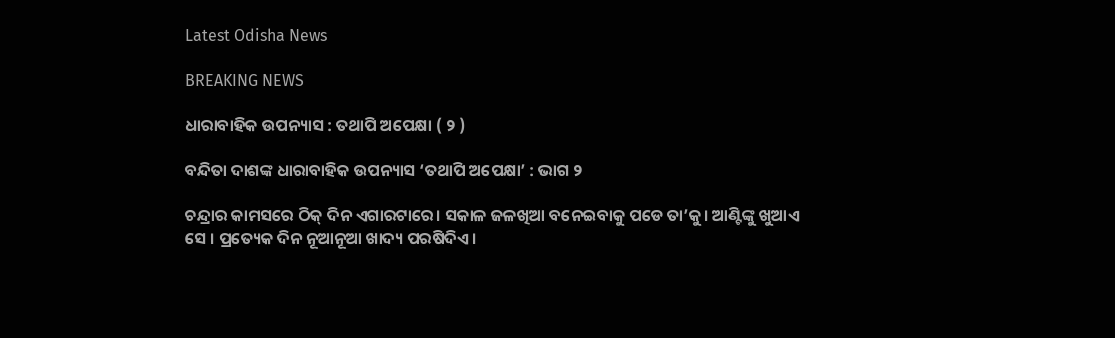Latest Odisha News

BREAKING NEWS

ଧାରାବାହିକ ଉପନ୍ୟାସ : ତଥାପି ଅପେକ୍ଷା ( ୨ )

ବନ୍ଦିତା ଦାଶଙ୍କ ଧାରାବାହିକ ଉପନ୍ୟାସ ‘ତଥାପି ଅପେକ୍ଷା’ : ଭାଗ ୨

ଚନ୍ଦ୍ରାର କାମସରେ ଠିକ୍ ଦିନ ଏଗାରଟାରେ। ସକାଳ ଜଳଖିଆ ବନେଇବାକୁ ପଡେ ତା’କୁ। ଆଣ୍ଟିଙ୍କୁ ଖୁଆଏ ସେ । ପ୍ରତ୍ୟେକ ଦିନ ନୂଆନୂଆ ଖାଦ୍ୟ ପରଷିଦିଏ।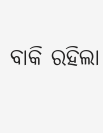ବାକି ରହିଲା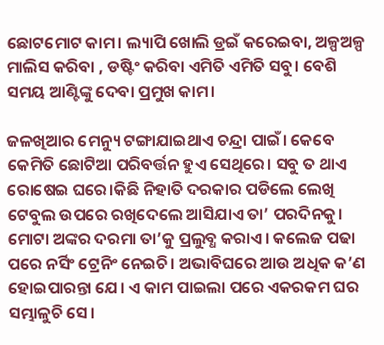ଛୋଟମୋଟ କାମ। ଲ୍ୟାପି ଖୋଲି ଡ୍ରଇଁ କରେଇବା, ଅଳ୍ପଅଳ୍ପ ମାଲିସ କରିବା , ଡଷ୍ଟିଂ କରିବା ଏମିତି ଏମିତି ସବୁ। ବେଶି ସମୟ ଆଣ୍ଟିଙ୍କୁ ଦେବା ପ୍ରମୁଖ କାମ।

ଜଳଖିଆର ମେନ୍ୟୁ ଟଙ୍ଗାଯାଇଥାଏ ଚନ୍ଦ୍ରା ପାଇଁ। କେବେ କେମିତି ଛୋଟିଆ ପରିବର୍ତ୍ତନ ହୁଏ ସେଥିରେ। ସବୁ ତ ଥାଏ ରୋଷେଇ ଘରେ।କିଛି ନିହାତି ଦରକାର ପଡିଲେ ଲେଖି ଟେବୁଲ ଉପରେ ରଖିଦେଲେ ଆସିଯାଏ ତା’ ପରଦିନକୁ। ମୋଟା ଅଙ୍କର ଦରମା ତା’କୁ ପ୍ରଲୁବ୍ଧ କରାଏ। କଲେଜ ପଢା ପରେ ନର୍ସିଂ ଟ୍ରେନିଂ ନେଇଚି। ଅଭାବିଘରେ ଆଉ ଅଧିକ କ’ଣ ହୋଇପାରନ୍ତା ଯେ। ଏ କାମ ପାଇଲା ପରେ ଏକରକମ ଘର ସମ୍ଭାଳୁଚି ସେ।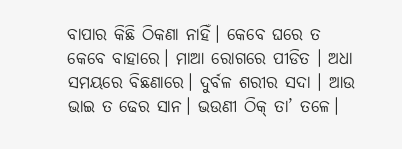ବାପାର କିଛି ଠିକଣା ନାହିଁ। କେବେ ଘରେ ତ କେବେ ବାହାରେ। ମାଆ ରୋଗରେ ପୀଡିତ । ଅଧା ସମୟରେ ବିଛଣାରେ। ଦୁର୍ବଳ ଶରୀର ସଦା । ଆଉ ଭାଇ ତ ଢେର ସାନ। ଭଉଣୀ ଠିକ୍ ତା’ ତଳେ।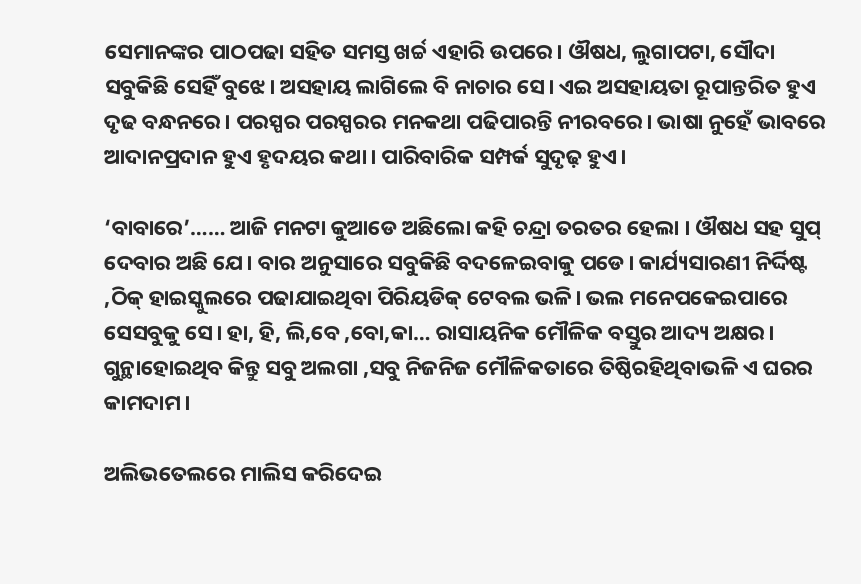ସେମାନଙ୍କର ପାଠପଢା ସହିତ ସମସ୍ତ ଖର୍ଚ୍ଚ ଏହାରି ଉପରେ। ଔଷଧ, ଲୁଗାପଟା, ସୌଦା ସବୁକିଛି ସେହିଁ ବୁଝେ। ଅସହାୟ ଲାଗିଲେ ବି ନାଚାର ସେ। ଏଇ ଅସହାୟତା ରୂପାନ୍ତରିତ ହୁଏ ଦୃଢ ବନ୍ଧନରେ। ପରସ୍ପର ପରସ୍ପରର ମନକଥା ପଢିପାରନ୍ତି ନୀରବରେ। ଭାଷା ନୁହେଁ ଭାବରେ ଆଦାନପ୍ରଦାନ ହୁଏ ହୃଦୟର କଥା। ପାରିବାରିକ ସମ୍ପର୍କ ସୁଦୃଢ଼ ହୁଏ।

‘ବାବାରେ’…… ଆଜି ମନଟା କୁଆଡେ ଅଛିଲୋ କହି ଚନ୍ଦ୍ରା ତରତର ହେଲା । ଔଷଧ ସହ ସୁପ୍ ଦେବାର ଅଛି ଯେ। ବାର ଅନୁସାରେ ସବୁକିଛି ବଦଳେଇବାକୁ ପଡେ। କାର୍ଯ୍ୟସାରଣୀ ନିର୍ଦ୍ଦିଷ୍ଟ ,ଠିକ୍ ହାଇସ୍କୁଲରେ ପଢାଯାଇଥିବା ପିରିୟଡିକ୍ ଟେବଲ ଭଳି। ଭଲ ମନେପକେଇପାରେ ସେସବୁକୁ ସେ। ହା, ହି, ଲି,ବେ ,ବୋ,କା… ରାସାୟନିକ ମୌଳିକ ବସ୍ତୁର ଆଦ୍ୟ ଅକ୍ଷର। ଗୁନ୍ଥାହୋଇଥିବ କିନ୍ତୁ ସବୁ ଅଲଗା ,ସବୁ ନିଜନିଜ ମୌଳିକତାରେ ତିଷ୍ଠିରହିଥିବାଭଳି ଏ ଘରର କାମଦାମ।

ଅଲିଭତେଲରେ ମାଲିସ କରିଦେଇ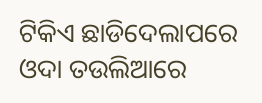ଟିକିଏ ଛାଡିଦେଲାପରେ ଓଦା ତଉଲିଆରେ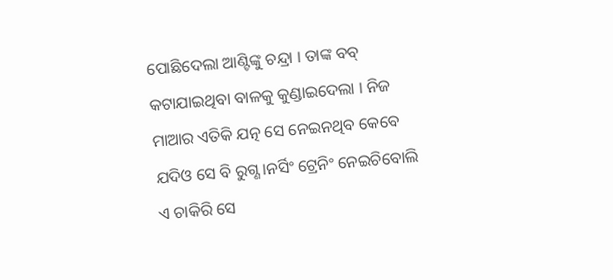ପୋଛିଦେଲା ଆଣ୍ଟିଙ୍କୁ ଚନ୍ଦ୍ରା । ତାଙ୍କ ବବ୍ କଟାଯାଇଥିବା ବାଳକୁ କୁଣ୍ଡାଇଦେଲା । ନିଜ ମାଆର ଏତିକି ଯତ୍ନ ସେ ନେଇନଥିବ କେବେ ଯଦିଓ ସେ ବି ରୁଗ୍ଣ।ନର୍ସିଂ ଟ୍ରେନିଂ ନେଇଚିବୋଲି ଏ ଚାକିରି ସେ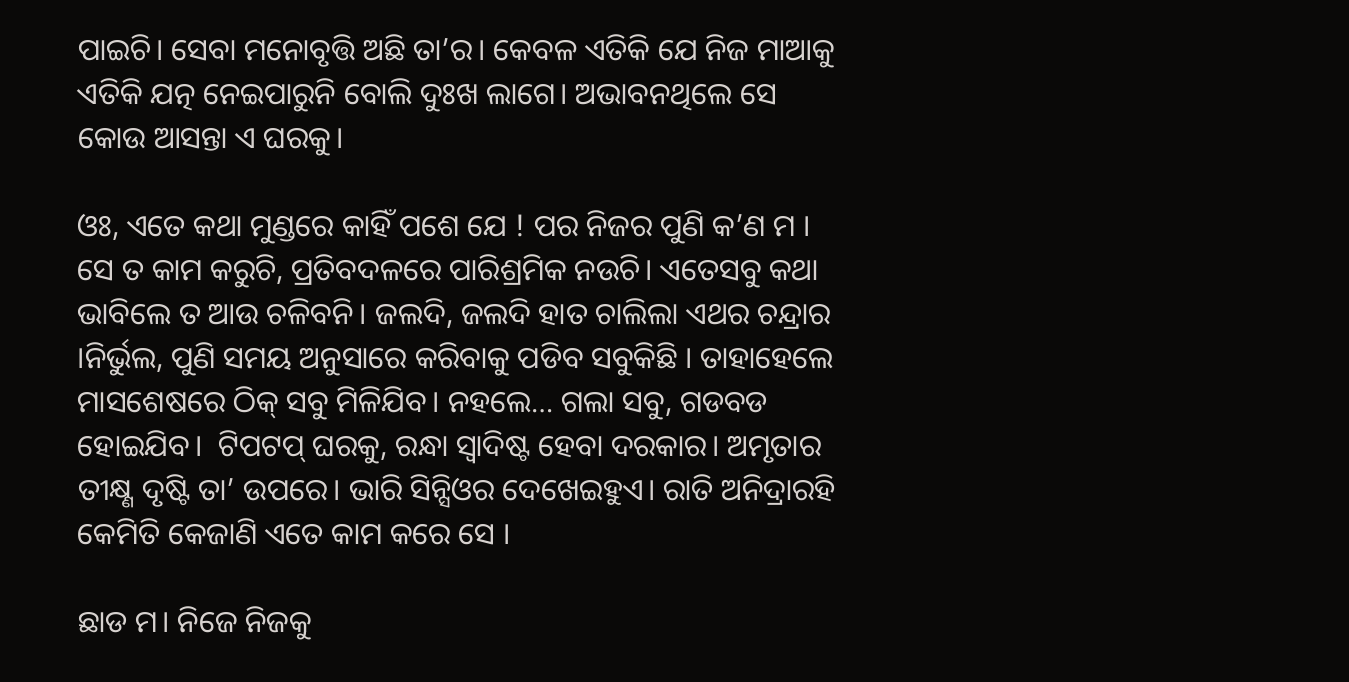ପାଇଚି। ସେବା ମନୋବୃତ୍ତି ଅଛି ତା’ର। କେବଳ ଏତିକି ଯେ ନିଜ ମାଆକୁ ଏତିକି ଯତ୍ନ ନେଇପାରୁନି ବୋଲି ଦୁଃଖ ଲାଗେ। ଅଭାବନଥିଲେ ସେ କୋଉ ଆସନ୍ତା ଏ ଘରକୁ।

ଓଃ, ଏତେ କଥା ମୁଣ୍ଡରେ କାହିଁ ପଶେ ଯେ ! ପର ନିଜର ପୁଣି କ’ଣ ମ । ସେ ତ କାମ କରୁଚି, ପ୍ରତିବଦଳରେ ପାରିଶ୍ରମିକ ନଉଚି। ଏତେସବୁ କଥା ଭାବିଲେ ତ ଆଉ ଚଳିବନି। ଜଲଦି, ଜଲଦି ହାତ ଚାଲିଲା ଏଥର ଚନ୍ଦ୍ରାର ।ନିର୍ଭୁଲ, ପୁଣି ସମୟ ଅନୁସାରେ କରିବାକୁ ପଡିବ ସବୁକିଛି । ତାହାହେଲେ ମାସଶେଷରେ ଠିକ୍ ସବୁ ମିଳିଯିବ। ନହଲେ… ଗଲା ସବୁ, ଗଡବଡ ହୋଇଯିବ।  ଟିପଟପ୍ ଘରକୁ, ରନ୍ଧା ସ୍ବାଦିଷ୍ଟ ହେବା ଦରକାର। ଅମୃତାର ତୀକ୍ଷ୍ଣ ଦୃଷ୍ଟି ତା’ ଉପରେ। ଭାରି ସିନ୍ସିଓର ଦେଖେଇହୁଏ। ରାତି ଅନିଦ୍ରାରହି କେମିତି କେଜାଣି ଏତେ କାମ କରେ ସେ ।

ଛାଡ ମ। ନିଜେ ନିଜକୁ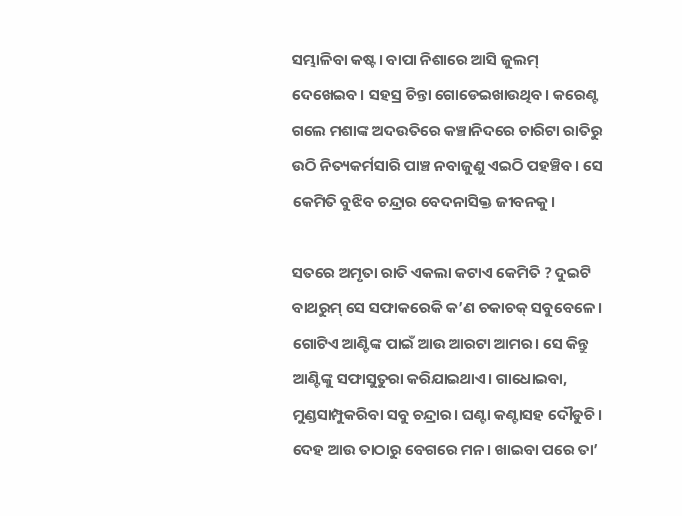ସମ୍ଭାଳିବା କଷ୍ଟ। ବାପା ନିଶାରେ ଆସି ଜୁଲମ୍ ଦେଖେଇବ। ସହସ୍ର ଚିନ୍ତା ଗୋଡେଇଖାଉଥିବ। କରେଣ୍ଟ ଗଲେ ମଶାଙ୍କ ଅଦଉତିରେ କଞ୍ଚାନିଦରେ ଚାରିଟା ରାତିରୁ ଉଠି ନିତ୍ୟକର୍ମସାରି ପାଞ୍ଚ ନବାଜୁଣୁ ଏଇଠି ପହଞ୍ଚିବ। ସେ କେମିତି ବୁଝିବ ଚନ୍ଦ୍ରାର ବେଦନାସିକ୍ତ ଜୀବନକୁ।

ସତରେ ଅମୃତା ରାତି ଏକଲା କଟାଏ କେମିତି ? ଦୁଇଟି ବାଥରୁମ୍ ସେ ସଫାକରେକି କ’ଣ ଚକାଚକ୍ ସବୁବେଳେ। ଗୋଟିଏ ଆଣ୍ଟିଙ୍କ ପାଇଁ ଆଉ ଆରଟା ଆମର। ସେ କିନ୍ତୁ ଆଣ୍ଟିଙ୍କୁ ସଫାସୁତୁରା କରିଯାଇଥାଏ। ଗାଧୋଇବା, ମୁଣ୍ଡସାମ୍ପୁକରିବା ସବୁ ଚନ୍ଦ୍ରାର। ଘଣ୍ଟା କଣ୍ଟାସହ ଦୌଡୁଚି । ଦେହ ଆଉ ତାଠାରୁ ବେଗରେ ମନ। ଖାଇବା ପରେ ତା’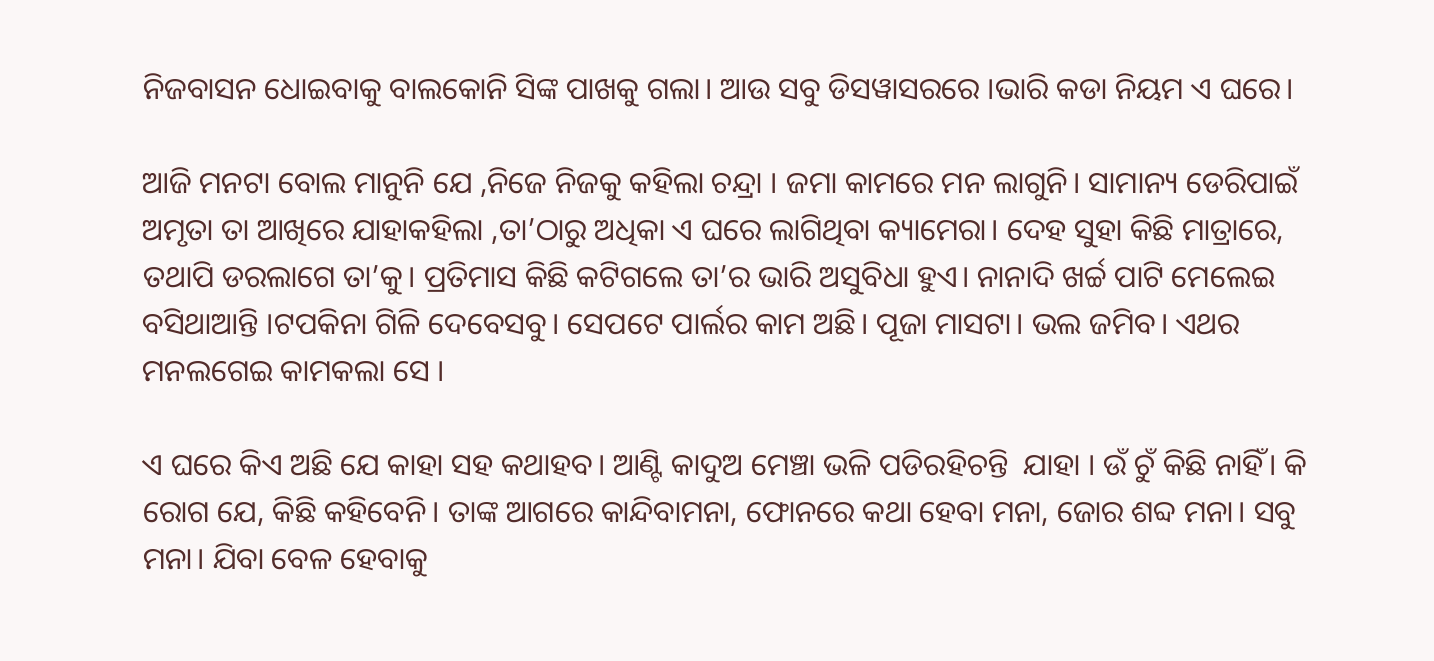ନିଜବାସନ ଧୋଇବାକୁ ବାଲକୋନି ସିଙ୍କ ପାଖକୁ ଗଲା। ଆଉ ସବୁ ଡିସୱାସରରେ ।ଭାରି କଡା ନିୟମ ଏ ଘରେ।

ଆଜି ମନଟା ବୋଲ ମାନୁନି ଯେ ,ନିଜେ ନିଜକୁ କହିଲା ଚନ୍ଦ୍ରା । ଜମା କାମରେ ମନ ଲାଗୁନି। ସାମାନ୍ୟ ଡେରିପାଇଁ ଅମୃତା ତା ଆଖିରେ ଯାହାକହିଲା ,ତା’ଠାରୁ ଅଧିକା ଏ ଘରେ ଲାଗିଥିବା କ୍ୟାମେରା। ଦେହ ସୁହା କିଛି ମାତ୍ରାରେ, ତଥାପି ଡରଲାଗେ ତା’କୁ। ପ୍ରତିମାସ କିଛି କଟିଗଲେ ତା’ର ଭାରି ଅସୁବିଧା ହୁଏ। ନାନାଦି ଖର୍ଚ୍ଚ ପାଟି ମେଲେଇ ବସିଥାଆନ୍ତି ।ଟପକିନା ଗିଳି ଦେବେସବୁ। ସେପଟେ ପାର୍ଲର କାମ ଅଛି। ପୂଜା ମାସଟା। ଭଲ ଜମିବ। ଏଥର ମନଲଗେଇ କାମକଲା ସେ ।

ଏ ଘରେ କିଏ ଅଛି ଯେ କାହା ସହ କଥାହବ। ଆଣ୍ଟି କାଦୁଅ ମେଞ୍ଚା ଭଳି ପଡିରହିଚନ୍ତି  ଯାହା । ଉଁ ଚୁଁ କିଛି ନାହିଁ। କି ରୋଗ ଯେ, କିଛି କହିବେନି। ତାଙ୍କ ଆଗରେ କାନ୍ଦିବାମନା, ଫୋନରେ କଥା ହେବା ମନା, ଜୋର ଶବ୍ଦ ମନା। ସବୁ ମନା। ଯିବା ବେଳ ହେବାକୁ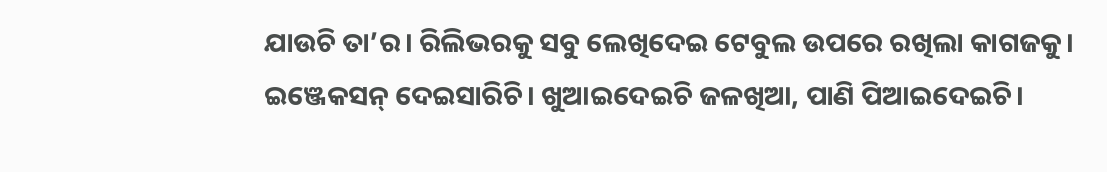ଯାଉଚି ତା’ର। ରିଲିଭରକୁ ସବୁ ଲେଖିଦେଇ ଟେବୁଲ ଉପରେ ରଖିଲା କାଗଜକୁ। ଇଞ୍ଜେକସନ୍ ଦେଇସାରିଚି। ଖୁଆଇଦେଇଚି ଜଳଖିଆ, ପାଣି ପିଆଇଦେଇଚି।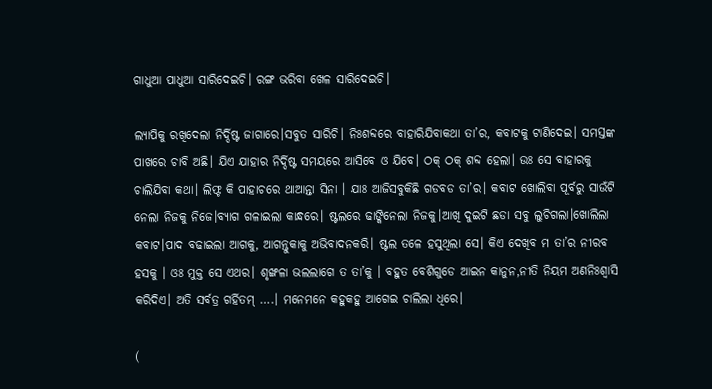ଗାଧୁଆ ପାଧୁଆ ସାରିଦେଇଚି। ରଙ୍ଗ ଭରିବା ଖେଳ ସାରିଦେଇଚି।

ଲ୍ୟାପିକୁ ରଖିଦେଲା ନିର୍ଦ୍ଦିଷ୍ଟ ଜାଗାରେ।ସବୁତ ସାରିଚି। ନିଃଶବ୍ଦରେ ବାହାରିଯିବାକଥା ତା’ର, କବାଟକୁ ଟାଣିଦେଇ। ସମସ୍ତଙ୍କ ପାଖରେ ଚାବି ଅଛି। ଯିଏ ଯାହାର ନିର୍ଦ୍ଦିଷ୍ଟ ସମୟରେ ଆସିବେ ଓ ଯିବେ। ଠକ୍ ଠକ୍ ଶବ୍ଦ ହେଲା। ଉଃ ସେ ବାହାରକୁ ଚାଲିଯିବା କଥା। ଲିଫ୍ଟ କି ପାହାଚରେ ଥାଆନ୍ତା ସିନା । ଯାଃ ଆଜିସବୁକିଛି ଗଡବଡ ତା’ର। କବାଟ ଖୋଲିବା ପୂର୍ବରୁ ସାଉଁଟି ନେଲା ନିଜକୁ ନିଜେ।ବ୍ୟାଗ ଗଳାଇଲା କାନ୍ଧରେ। ଷ୍ଟଲରେ ଢାଙ୍କିନେଲା ନିଜକୁ।ଆଖି ଦୁଇଟି ଛଡା ସବୁ ଲୁଚିଗଲା।ଖୋଲିଲା କବାଟ।ପାଦ ବଢାଇଲା ଆଗକୁ, ଆଗନ୍ତୁକାକୁ ଅଭିବାଦନକରି। ଷ୍ଟଲ ତଳେ ହସୁଥିଲା ସେ। କିଏ ଦେଖିବ ମ ତା’ର ନୀରବ ହସକୁ । ଓଃ ମୁକ୍ତ ସେ ଏଥର। ଶୃଙ୍ଖଳା ଭଲଲାଗେ ତ ତା’କୁ । ବହୁତ ବେଶିଗୁଡେ ଆଇନ କାନୁନ,ନୀତି ନିୟମ ଅଣନିଃଶ୍ବାସି କରିଦିଏ। ଅତି ସର୍ବତ୍ର ଗର୍ହିତମ୍ ….। ମନେମନେ କହୁକହୁ ଆଗେଇ ଚାଲିଲା ଧିରେ।

(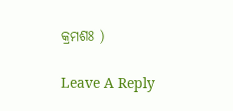କ୍ରମଶଃ )

Leave A Reply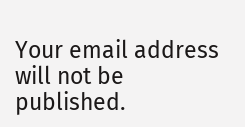Your email address will not be published.